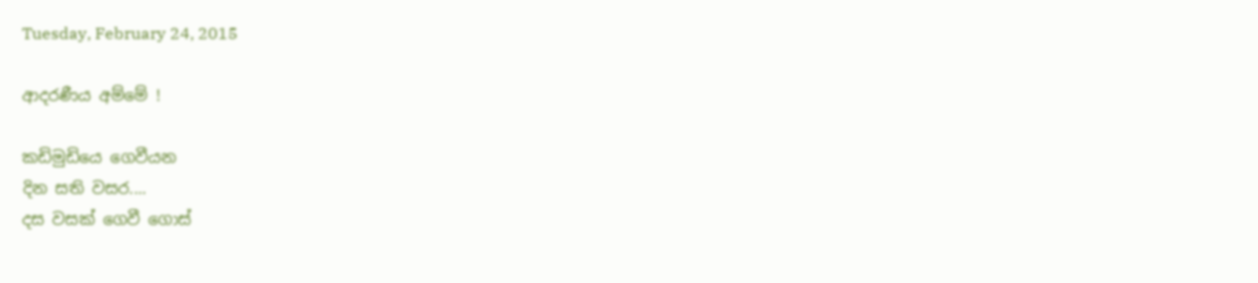Tuesday, February 24, 2015

ආදරණීය අම්මේ !

කඩිමුඩියෙ ගෙවීයන
දින සති වසර....
දස වසක් ගෙවී ගොස්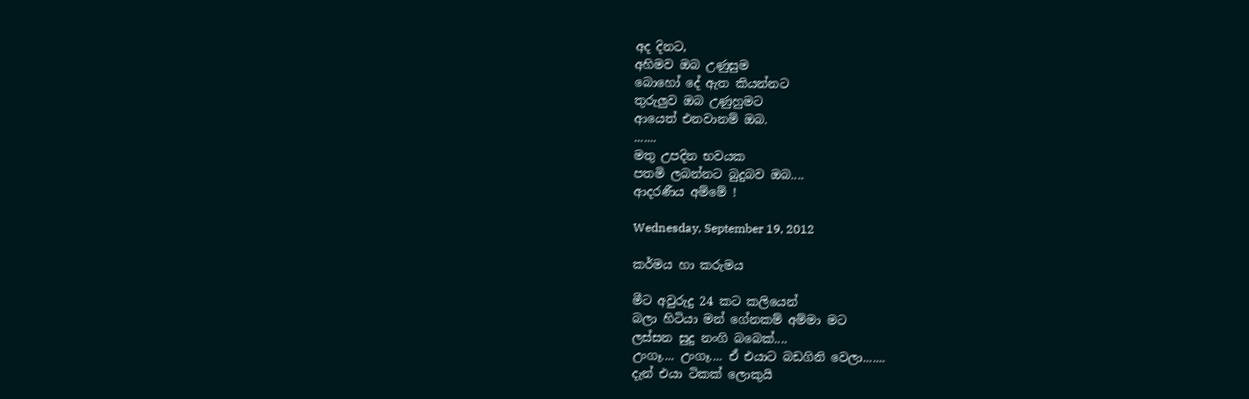අද දිනට,
අහිමව ඔබ උණුසුම
බොහෝ දේ ඇත කියන්නට
තුරුලුව ඔබ උණුහුමට
ආයෙත් එනවානම් ඔබ.
.......
මතු උපදින භවයක
පතමි ලබන්නට බුදුබව ඔබ....
ආදරණීය අම්මේ !

Wednesday, September 19, 2012

කර්මය හා කරුමය

මීට අවුරුදු 24 කට කලියෙන්
බලා හිටියා මන් ගේනකම් අම්මා මට
ලස්සන සුදු නංගි බබෙක්....
උංගෑ.... උංගෑ.... ඒ එයාට බඩගිනි වෙලා.......
දැන් එයා ටිකක් ලොකුයි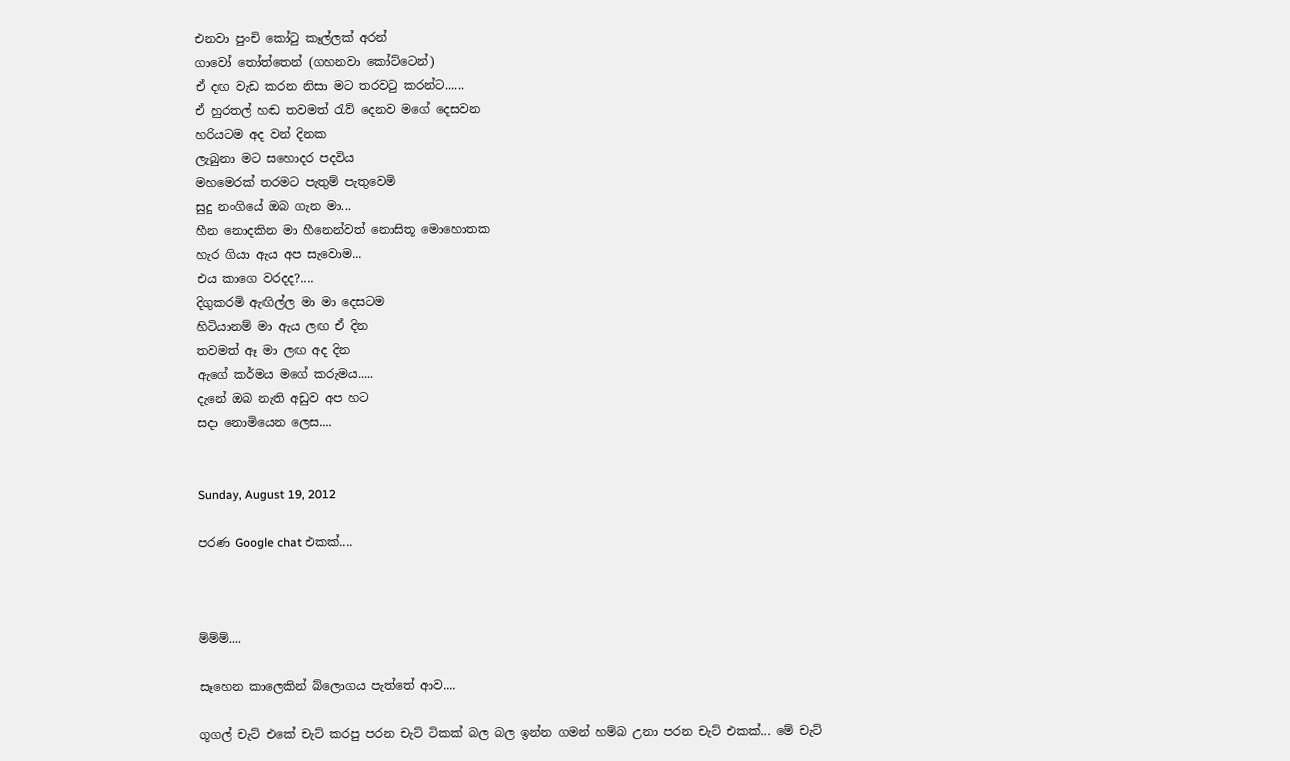එනවා පුංචි කෝ‍ටු කෑල්ලක් අරන්
ගාවෝ ‍තෝත්තෙන් (ගහනවා කෝට්ටෙන්)
ඒ දඟ වැඩ කරන නිසා මට තරවටු කරන්ට......
ඒ හුරතල් හඬ තවමත් ‍රැව් දෙනව මගේ දෙසවන
හරියටම අද වන් දිනක
ලැබුනා මට සහොදර පදවිය
මහමෙරක් තරමට පැතුම් පැතුවෙමි
සුදු නංගියේ ඔබ ගැන මා...
හීන නොදකින මා හීනෙන්වත් නොසිතූ මොහොතක
හැර ගියා ඇය අප සැවොම...
එය කාගෙ වරදද?....
දිගුකරමි ඇඟිල්ල මා මා දෙසටම
හිටියානම් මා ඇය ලඟ ඒ දින
තවමත් ඈ මා ලඟ අද දින
ඇගේ කර්මය මගේ කරුමය.....
දැනේ ඔබ නැති අඩුව අප හට
සදා නොමියෙන ලෙස....


Sunday, August 19, 2012

පරණ Google chat එකක්....



ම්ම්ම්....

සෑහෙන කාලෙකින් බ්ලොගය පැත්තේ ආව....

ගූගල් චැට් එකේ චැට් කරපු පරන චැට් ටිකක් බල බල ඉන්න ගමන් හම්බ උනා පරන චැට් එකක්... මේ චැට්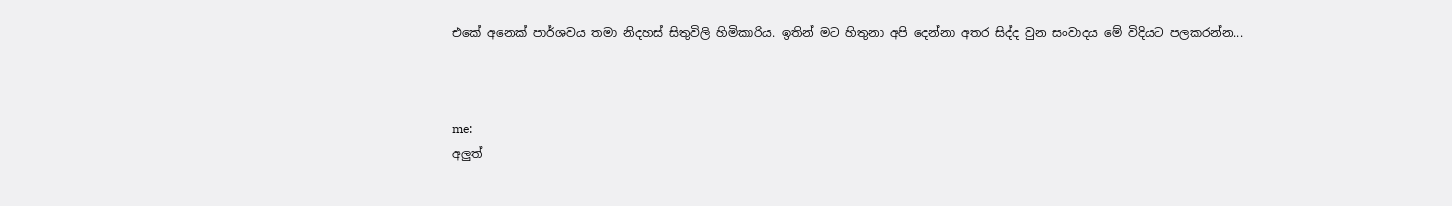එකේ අනෙක් පාර්ශවය තමා නිදහස් සිතුවිලි හිමිකාරිය. ඉතින් මට හිතුනා අපි දෙන්නා අතර සිද්ද වුන සංවාදය මේ විදියට පලකරන්න...



me:
අලුත්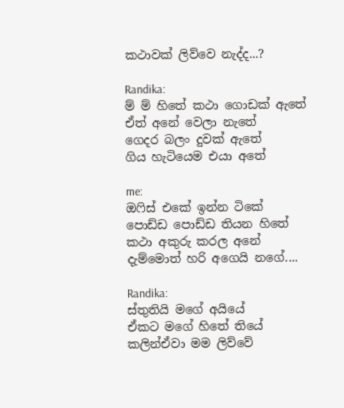කථාවක් ලිව්වෙ නැද්ද...?

Randika:
ම් ම් හිතේ කථා ගොඩක් ඇතේ
ඒත් අනේ වෙලා නැතේ
ගෙදර බලං දුවක් ඇතේ
ගිය හැටියෙම එයා අතේ

me:
ඔෆිස් එකේ ඉන්න ටිකේ
පොඩ්ඩ පොඩ්ඩ තියන හිතේ
කථා අකුරු කරල අනේ
දැම්මොත් හරි අගෙයි නගේ....

Randika:
ස්තුතියි මගේ අයියේ
ඒකට මගේ හිතේ තියේ
කලින්ඒවා මම ලිව්වේ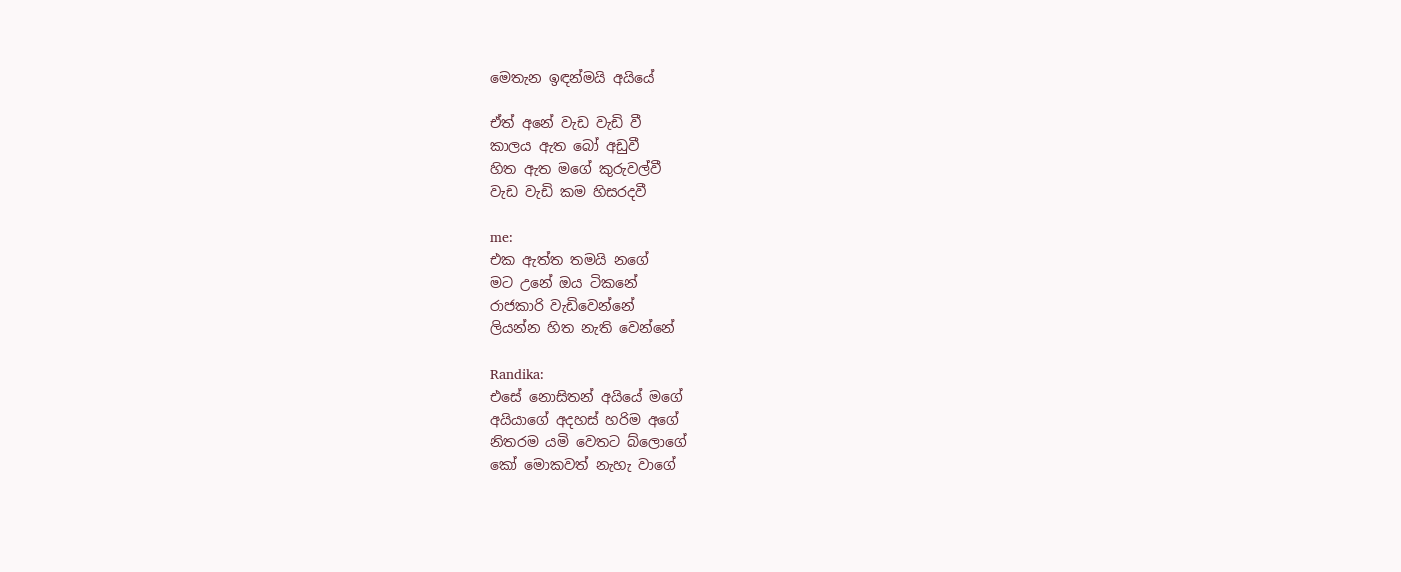මෙතැන ඉඳන්මයි අයියේ

ඒත් අනේ වැඩ වැඩි වී
කාලය ඇත බෝ අඩුවී
හිත ඇත මගේ කුරුවල්වී
වැඩ වැඩි කම හිසරදවී

me:
එක ඇත්ත තමයි නගේ
මට උනේ ඔය ටිකනේ
රාජකාරි වැඩිවෙන්නේ
ලියන්න හිත නැති වෙන්නේ

Randika:
එසේ නොසිතන් අයියේ මගේ
අයියාගේ අදහස් හරිම අගේ
නිතරම යමි වෙතට බ්ලොගේ
කෝ මොකවත් නැහැ වාගේ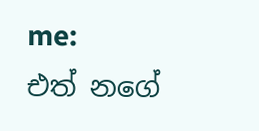me:
එත් නගේ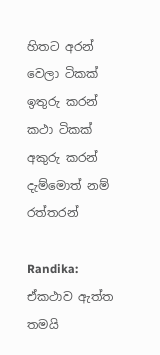හිතට අරන්
වෙලා ටිකක් ඉතුරු කරන්
කථා ටිකක් අකුරු කරන්
දැම්මොත් නම් රත්තරන්

Randika: ඒකථාව ඇත්ත තමයි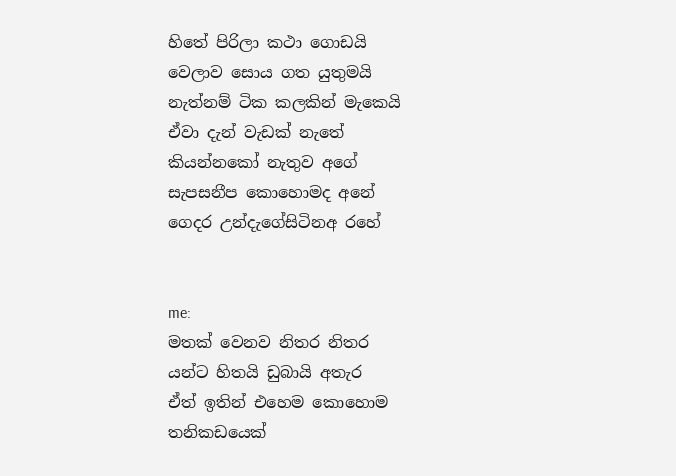හිතේ පිරිලා කථා ගොඩයි
වෙලාව සොය ගත යුතුමයි
නැත්නම් ටික කලකින් මැකෙයි
ඒවා දැන් වැඩක් නැතේ
කියන්නකෝ නැතුව අගේ
සැපසනීප කොහොමද අනේ
ගෙදර උන්දැගේසිටිනඅ රහේ


me:
මතක් වෙනව නිතර නිතර
යන්ට හිතයි ඩුබායි අතැර
ඒත් ඉතින් එහෙම කොහොම
තනිකඩයෙක්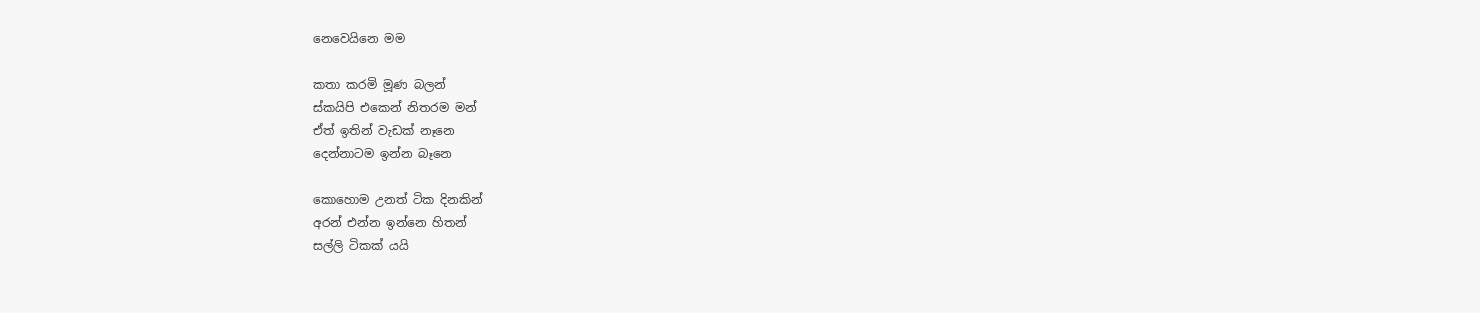නෙවෙයිනෙ මම

කතා කරමි මූණ බලන්
ස්කයිපි එකෙන් නිතරම මන්
ඒත් ඉතින් වැඩක් නෑනෙ
දෙන්නාටම ඉන්න බෑනෙ

කොහොම උනත් ටික දිනකින්
අරන් එන්න ඉන්නෙ හිතන්
සල්ලි ටිකක් යයි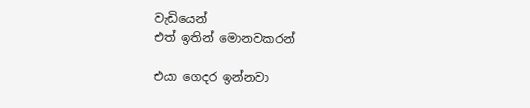වැඩියෙන්
එත් ඉතින් මොනවකරන්

එයා ගෙදර ඉන්නවා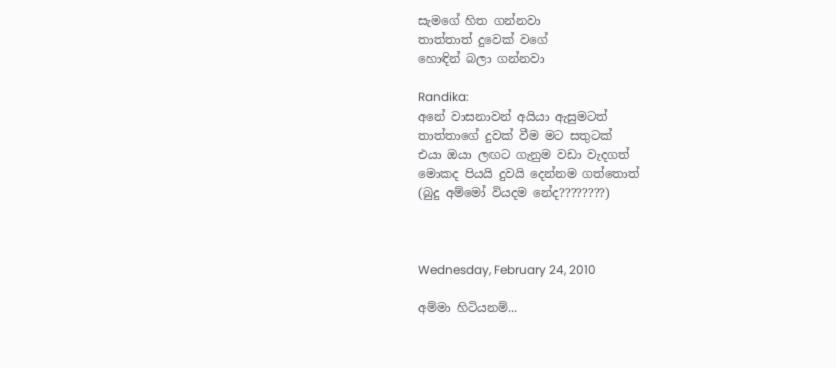සැමගේ හිත ගන්නවා
තාත්තාත් දුවෙක් වගේ
හොඳින් බලා ගන්නවා

Randika:
අනේ වාසනාවන් අයියා ඇසුමටත්
තාත්තාගේ දුවක් වීම මට සතුටක්
එයා ඔයා ලඟට ගැනුම වඩා වැදගත්
මොකද පියයි දුවයි දෙන්නම ගත්තොත්
(බුදු අම්මෝ වියදම නේද????????)



Wednesday, February 24, 2010

අම්මා හිටියනම්...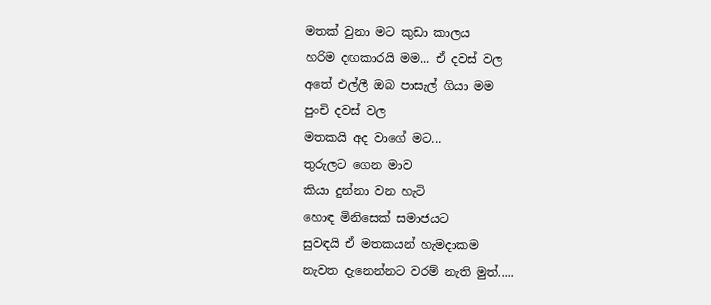මතක් වුනා මට කුඩා කාලය
හරිම දඟකාරයි මම... ඒ දවස් වල
අතේ එල්ලී ඔබ පාසැල් ගියා මම
පුංචි දවස් වල
මතකයි අද වාගේ මට...
තුරුලට ගෙන මාව
කියා දුන්නා වන හැටි
හොඳ මිනිසෙක් සමාජයට
සුවඳයි ඒ මතකයන් හැමදාකම
නැවත දැනෙන්නට වරම් නැති මුත්.....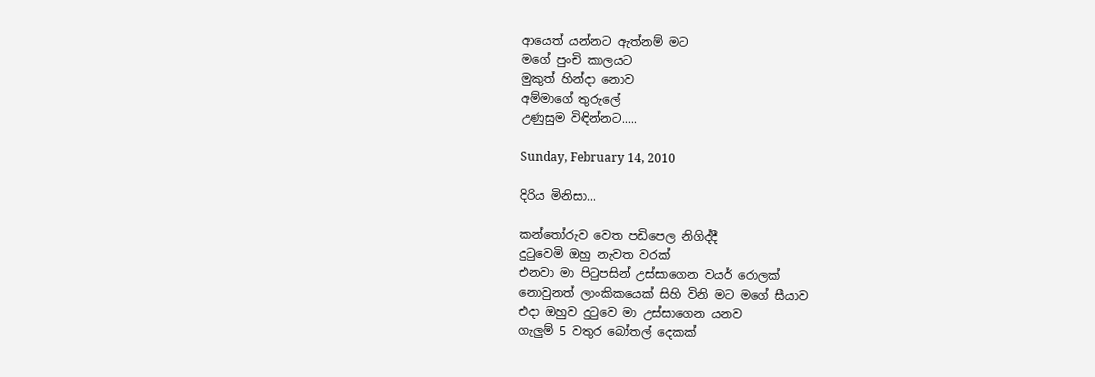ආයෙත් යන්නට ඇත්නම් මට
මගේ පුංචි කාලයට
මුකුත් හින්දා නොව
අම්මාගේ තුරුලේ
උණුසුම විඳින්නට.....

Sunday, February 14, 2010

දිරිය මිනිසා...

කන්තෝරුව වෙත පඩිපෙල නිගිද්දී
දුටුවෙමි ඔහු නැවත වරක්
එනවා මා පිටුපසින් උස්සාගෙන වයර් රොලක්
නොවුනත් ලාංකිකයෙක් සිහි විනි මට මගේ සීයාව
එදා ඔහුව දුටුවෙ මා උස්සාගෙන යනව
ගැලුම් 5 වතුර බෝතල් දෙකක්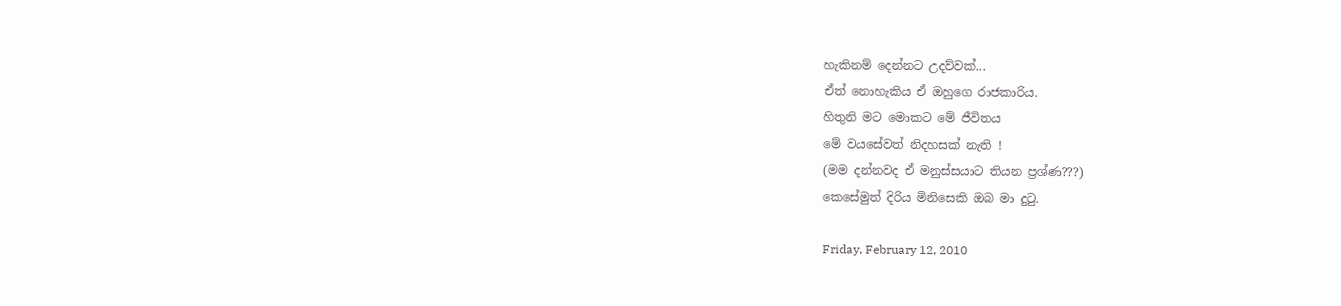හැකිනම් දෙන්නට උදව්වක්...
ඒත් නොහැකිය ඒ ඔහුගෙ රාජකාරිය.
හිතුනි මට මොකට මේ ජීවිතය
මේ වයසේවත් නිදහසක් නැති !
(මම දන්නවද ඒ මනුස්සයාට තියන ප්‍රශ්ණ???)
කෙසේමුත් දිරිය මිනිසෙකි ඔබ මා දුටු.

Friday, February 12, 2010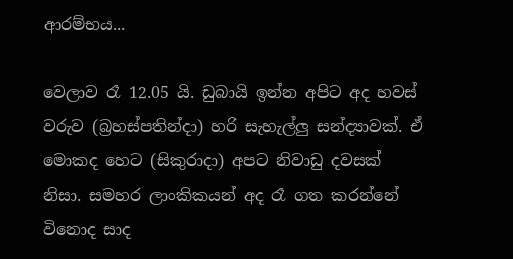ආරම්භය...

වෙලාව රෑ 12.05 යි. ඩුබායි ඉන්න අපිට අද හවස් වරුව (බ්‍රහස්පතින්දා) හරි සැහැල්ලු සන්ද්‍යාවක්. ඒ මොකද හෙට (සිකුරාදා) අපට නිවාඩු දවසක් නිසා. සමහර ලාංකිකයන් අද රෑ ගත කරන්නේ විනොද සාද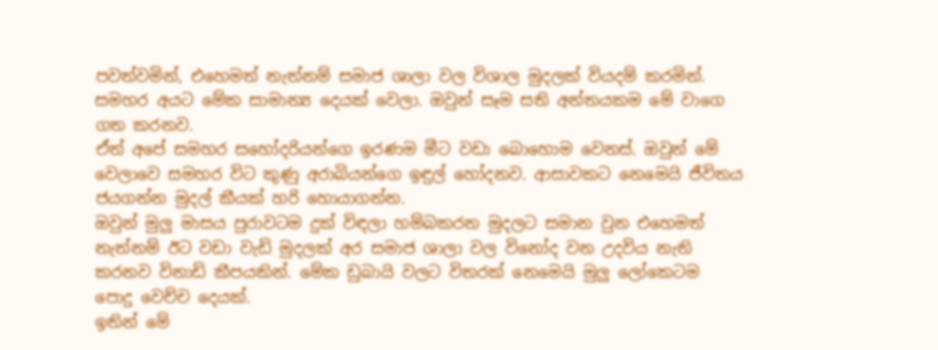පවත්වමින්, එහෙමත් නැත්නම් සමාජ ශාලා වල විශාල මුදලක් වියදම් කරමින්. සමහර අයට මේක සාමාන්‍ය දෙයක් වෙලා. ඔවුන් සෑම සති අන්තයකම මේ වාගෙ ගත කරනව.
ඒත් අපේ සමහර සහෝදරියන්ගෙ ඉරණම මීට වඩා බොහොම වෙනස්. ඔවුන් මේ වෙලාවෙ සමහර විට කුණු අරාබියන්ගෙ ඉඳුල් හෝදනව. ආසාවකට නෙමෙයි ජීවිතය ජයගන්න මුදල් කීයක් හරි හොයාගන්න.
ඔවුන් මුලු මාසය පුරාවටම දුක් විඳලා හම්බකරන මුදලට සමාන වුන එහෙමත් නැත්නම් ඊට වඩා වැඩි මුදලක් අර සමාජ ශාලා වල විනෝද වන උදවිය නැති කරනව විනාඩි කීපයකින්. මේක ඩුබායි වලට විතරක් නෙමෙයි මුලු ලෝකෙටම පොදු වෙච්ච දෙයක්.
ඉතින් මේ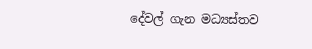දේවල් ගැන මධ්‍යස්තව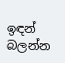ඉඳන් බලන්න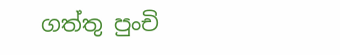ගත්තු පුංචි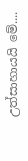උත්සාහායයි මේ....